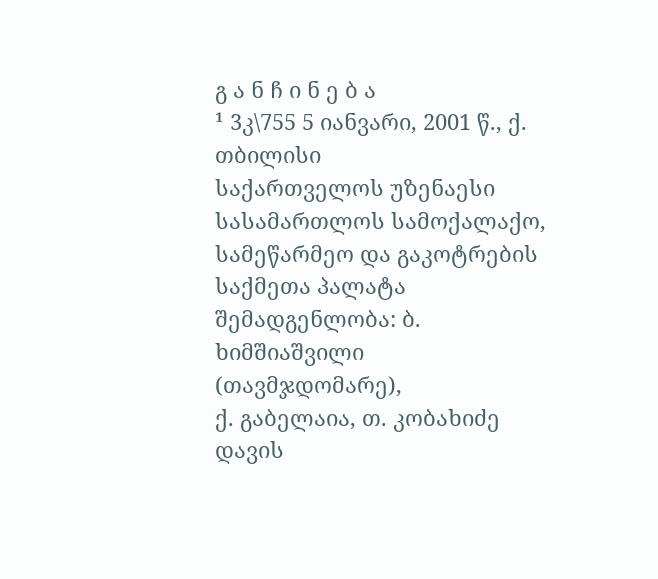გ ა ნ ჩ ი ნ ე ბ ა
¹ 3კ\755 5 იანვარი, 2001 წ., ქ. თბილისი
საქართველოს უზენაესი სასამართლოს სამოქალაქო, სამეწარმეო და გაკოტრების საქმეთა პალატა
შემადგენლობა: ბ. ხიმშიაშვილი (თავმჯდომარე),
ქ. გაბელაია, თ. კობახიძე
დავის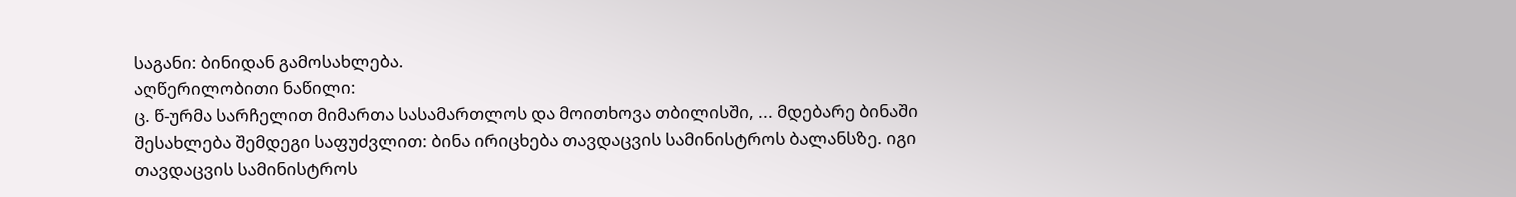საგანი: ბინიდან გამოსახლება.
აღწერილობითი ნაწილი:
ც. წ-ურმა სარჩელით მიმართა სასამართლოს და მოითხოვა თბილისში, ... მდებარე ბინაში შესახლება შემდეგი საფუძვლით: ბინა ირიცხება თავდაცვის სამინისტროს ბალანსზე. იგი თავდაცვის სამინისტროს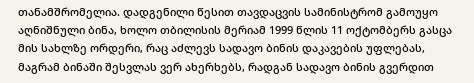თანამშრომელია. დადგენილი წესით თავდაცვის სამინისტრომ გამოუყო აღნიშნული ბინა, ხოლო თბილისის მერიამ 1999 წლის 11 ოქტომბერს გასცა მის სახლზე ორდერი, რაც აძლევს სადავო ბინის დაკავების უფლებას, მაგრამ ბინაში შესვლას ვერ ახერხებს, რადგან სადავო ბინის გვერდით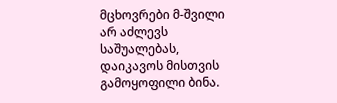მცხოვრები მ-შვილი არ აძლევს საშუალებას, დაიკავოს მისთვის გამოყოფილი ბინა.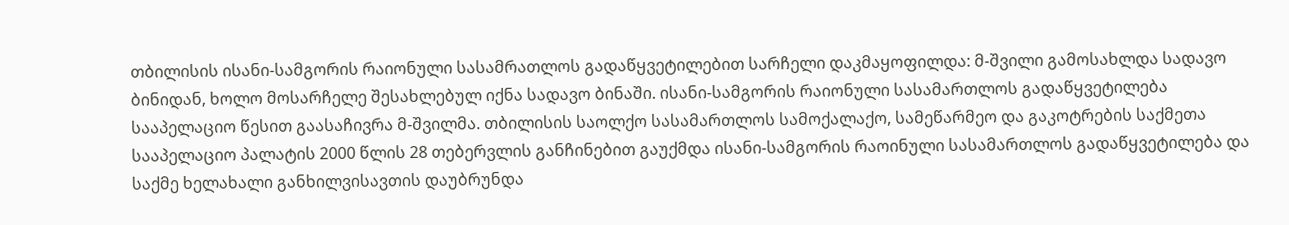თბილისის ისანი-სამგორის რაიონული სასამრათლოს გადაწყვეტილებით სარჩელი დაკმაყოფილდა: მ-შვილი გამოსახლდა სადავო ბინიდან, ხოლო მოსარჩელე შესახლებულ იქნა სადავო ბინაში. ისანი-სამგორის რაიონული სასამართლოს გადაწყვეტილება სააპელაციო წესით გაასაჩივრა მ-შვილმა. თბილისის საოლქო სასამართლოს სამოქალაქო, სამეწარმეო და გაკოტრების საქმეთა სააპელაციო პალატის 2000 წლის 28 თებერვლის განჩინებით გაუქმდა ისანი-სამგორის რაოინული სასამართლოს გადაწყვეტილება და საქმე ხელახალი განხილვისავთის დაუბრუნდა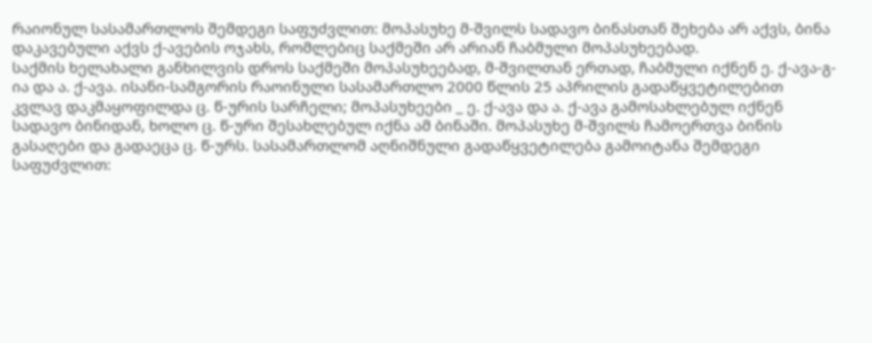რაიონულ სასამართლოს შემდეგი საფუძვლით: მოპასუხე მ-შვილს სადავო ბინასთან შეხება არ აქვს, ბინა დაკავებული აქვს ქ-ავების ოჯახს, რომლებიც საქმეში არ არიან ჩაბმული მოპასუხეებად.
საქმის ხელახალი განხილვის დროს საქმეში მოპასუხეებად, მ-შვილთან ერთად, ჩაბმული იქნენ ე. ქ-ავა-გ-ია და ა. ქ-ავა. ისანი-სამგორის რაოინული სასამართლო 2000 წლის 25 აპრილის გადაწყვეტილებით კვლავ დაკმაყოფილდა ც. წ-ურის სარჩელი; მოპასუხეები _ ე. ქ-ავა და ა. ქ-ავა გამოსახლებულ იქნენ სადავო ბინიდან, ხოლო ც. წ-ური შესახლებულ იქნა ამ ბინაში. მოპასუხე მ-შვილს ჩამოერთვა ბინის გასაღები და გადაეცა ც. წ-ურს. სასამართლომ აღნიშნული გადაწყვეტილება გამოიტანა შემდეგი საფუძვლით: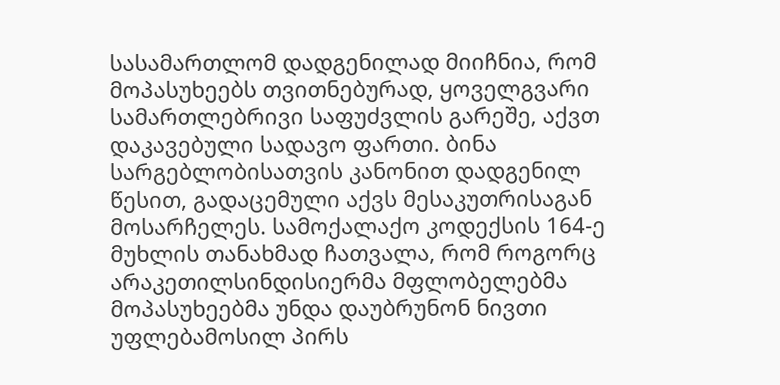სასამართლომ დადგენილად მიიჩნია, რომ მოპასუხეებს თვითნებურად, ყოველგვარი სამართლებრივი საფუძვლის გარეშე, აქვთ დაკავებული სადავო ფართი. ბინა სარგებლობისათვის კანონით დადგენილ წესით, გადაცემული აქვს მესაკუთრისაგან მოსარჩელეს. სამოქალაქო კოდექსის 164-ე მუხლის თანახმად ჩათვალა, რომ როგორც არაკეთილსინდისიერმა მფლობელებმა მოპასუხეებმა უნდა დაუბრუნონ ნივთი უფლებამოსილ პირს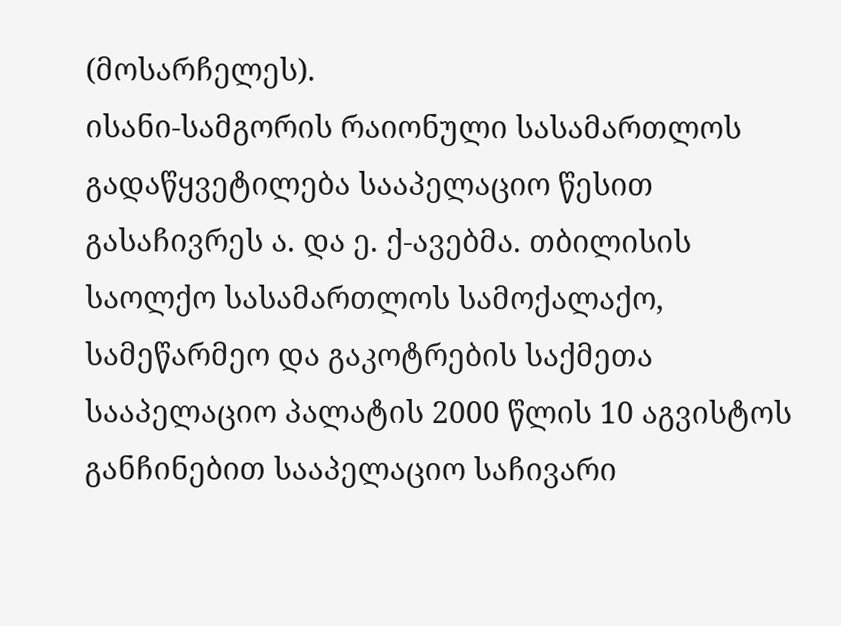(მოსარჩელეს).
ისანი-სამგორის რაიონული სასამართლოს გადაწყვეტილება სააპელაციო წესით გასაჩივრეს ა. და ე. ქ-ავებმა. თბილისის საოლქო სასამართლოს სამოქალაქო, სამეწარმეო და გაკოტრების საქმეთა სააპელაციო პალატის 2000 წლის 10 აგვისტოს განჩინებით სააპელაციო საჩივარი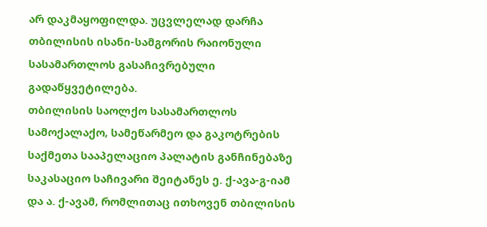არ დაკმაყოფილდა. უცვლელად დარჩა თბილისის ისანი-სამგორის რაიონული სასამართლოს გასაჩივრებული გადაწყვეტილება.
თბილისის საოლქო სასამართლოს სამოქალაქო, სამეწარმეო და გაკოტრების საქმეთა სააპელაციო პალატის განჩინებაზე საკასაციო საჩივარი შეიტანეს ე. ქ-ავა-გ-იამ და ა. ქ-ავამ, რომლითაც ითხოვენ თბილისის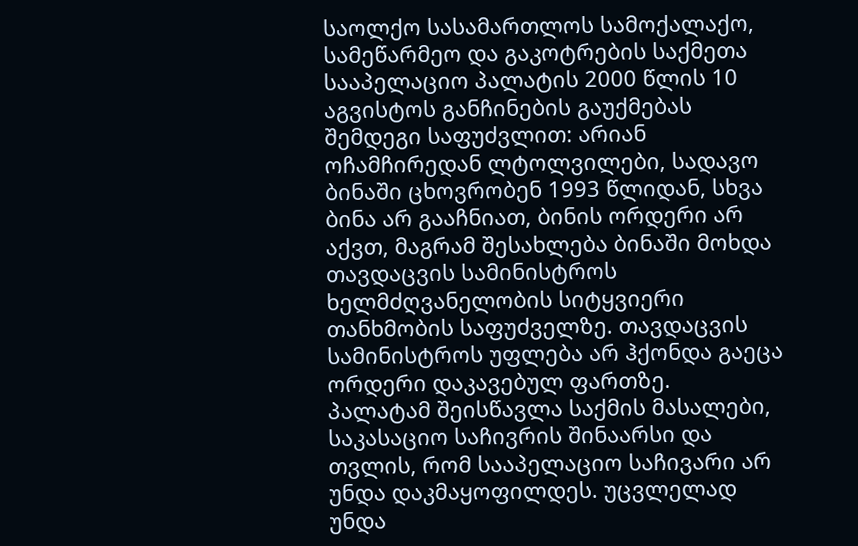საოლქო სასამართლოს სამოქალაქო, სამეწარმეო და გაკოტრების საქმეთა სააპელაციო პალატის 2000 წლის 10 აგვისტოს განჩინების გაუქმებას შემდეგი საფუძვლით: არიან ოჩამჩირედან ლტოლვილები, სადავო ბინაში ცხოვრობენ 1993 წლიდან, სხვა ბინა არ გააჩნიათ, ბინის ორდერი არ აქვთ, მაგრამ შესახლება ბინაში მოხდა თავდაცვის სამინისტროს ხელმძღვანელობის სიტყვიერი თანხმობის საფუძველზე. თავდაცვის სამინისტროს უფლება არ ჰქონდა გაეცა ორდერი დაკავებულ ფართზე.
პალატამ შეისწავლა საქმის მასალები, საკასაციო საჩივრის შინაარსი და თვლის, რომ სააპელაციო საჩივარი არ უნდა დაკმაყოფილდეს. უცვლელად უნდა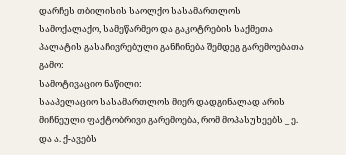დარჩეს თბილისის საოლქო სასამართლოს სამოქალაქო, სამეწარმეო და გაკოტრების საქმეთა პალატის გასაჩივრებული განჩინება შემდეგ გარემოებათა გამო:
სამოტივაციო ნაწილი:
სააპელაციო სასამართლოს მიერ დადგინალად არის მიჩნეული ფაქტობრივი გარემოება, რომ მოპასუხეებს _ ე. და ა. ქ-ავებს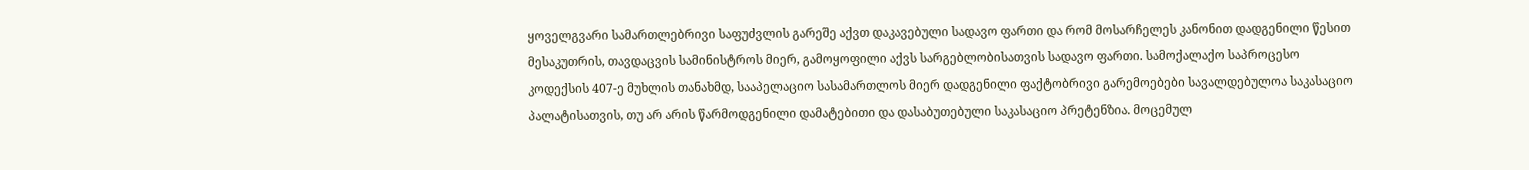ყოველგვარი სამართლებრივი საფუძვლის გარეშე აქვთ დაკავებული სადავო ფართი და რომ მოსარჩელეს კანონით დადგენილი წესით მესაკუთრის, თავდაცვის სამინისტროს მიერ, გამოყოფილი აქვს სარგებლობისათვის სადავო ფართი. სამოქალაქო საპროცესო კოდექსის 407-ე მუხლის თანახმდ, სააპელაციო სასამართლოს მიერ დადგენილი ფაქტობრივი გარემოებები სავალდებულოა საკასაციო პალატისათვის, თუ არ არის წარმოდგენილი დამატებითი და დასაბუთებული საკასაციო პრეტენზია. მოცემულ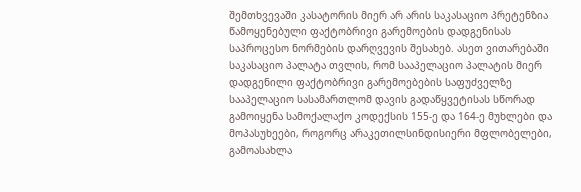შემთხვევაში კასატორის მიერ არ არის საკასაციო პრეტენზია წამოყენებული ფაქტობრივი გარემოების დადგენისას საპროცესო ნორმების დარღვევის შესახებ. ასეთ ვითარებაში საკასაციო პალატა თვლის, რომ სააპელაციო პალატის მიერ დადგენილი ფაქტობრივი გარემოებების საფუძველზე სააპელაციო სასამართლომ დავის გადაწყვეტისას სწორად გამოიყენა სამოქალაქო კოდექსის 155-ე და 164-ე მუხლები და მოპასუხეები, როგორც არაკეთილსინდისიერი მფლობელები, გამოასახლა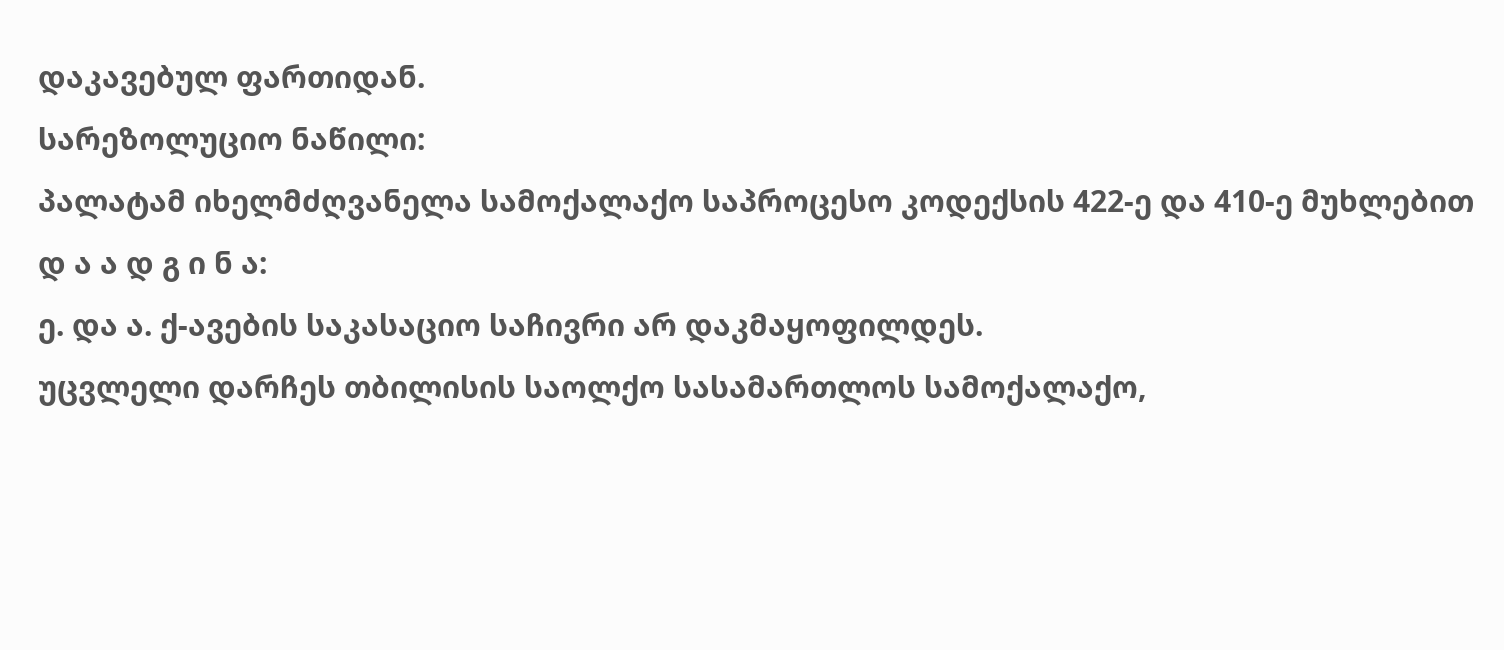დაკავებულ ფართიდან.
სარეზოლუციო ნაწილი:
პალატამ იხელმძღვანელა სამოქალაქო საპროცესო კოდექსის 422-ე და 410-ე მუხლებით
დ ა ა დ გ ი ნ ა:
ე. და ა. ქ-ავების საკასაციო საჩივრი არ დაკმაყოფილდეს.
უცვლელი დარჩეს თბილისის საოლქო სასამართლოს სამოქალაქო,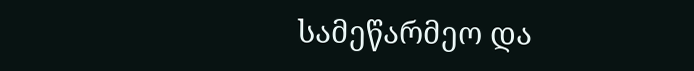სამეწარმეო და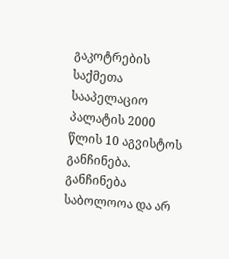გაკოტრების საქმეთა სააპელაციო პალატის 2000 წლის 10 აგვისტოს განჩინება.
განჩინება საბოლოოა და არ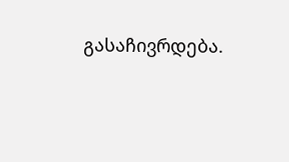გასაჩივრდება.